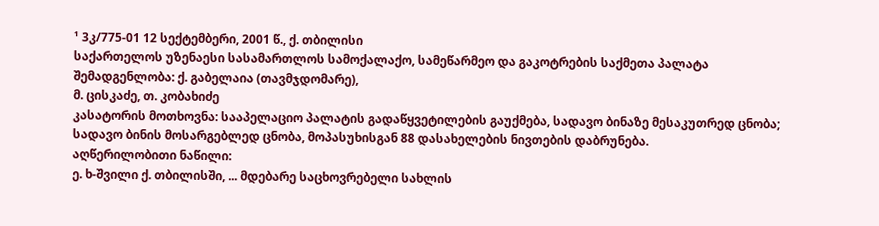¹ 3კ/775-01 12 სექტემბერი, 2001 წ., ქ. თბილისი
საქართელოს უზენაესი სასამართლოს სამოქალაქო, სამეწარმეო და გაკოტრების საქმეთა პალატა
შემადგენლობა: ქ. გაბელაია (თავმჯდომარე),
მ. ცისკაძე, თ. კობახიძე
კასატორის მოთხოვნა: სააპელაციო პალატის გადაწყვეტილების გაუქმება, სადავო ბინაზე მესაკუთრედ ცნობა; სადავო ბინის მოსარგებლედ ცნობა, მოპასუხისგან 88 დასახელების ნივთების დაბრუნება.
აღწერილობითი ნაწილი:
ე. ხ-შვილი ქ. თბილისში, ... მდებარე საცხოვრებელი სახლის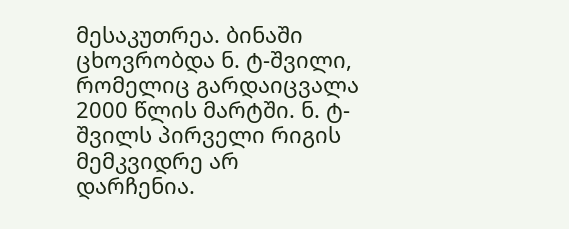მესაკუთრეა. ბინაში ცხოვრობდა ნ. ტ-შვილი, რომელიც გარდაიცვალა 2000 წლის მარტში. ნ. ტ-შვილს პირველი რიგის მემკვიდრე არ დარჩენია.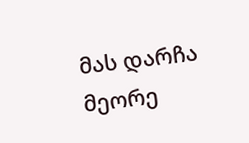მას დარჩა მეორე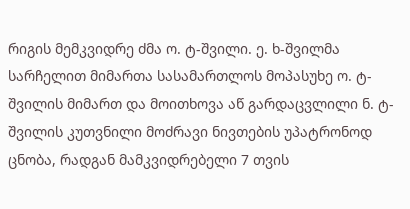რიგის მემკვიდრე ძმა ო. ტ-შვილი. ე. ხ-შვილმა სარჩელით მიმართა სასამართლოს მოპასუხე ო. ტ-შვილის მიმართ და მოითხოვა აწ გარდაცვლილი ნ. ტ-შვილის კუთვნილი მოძრავი ნივთების უპატრონოდ ცნობა, რადგან მამკვიდრებელი 7 თვის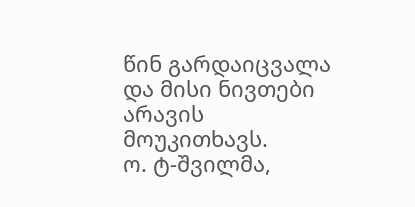წინ გარდაიცვალა და მისი ნივთები არავის მოუკითხავს.
ო. ტ-შვილმა,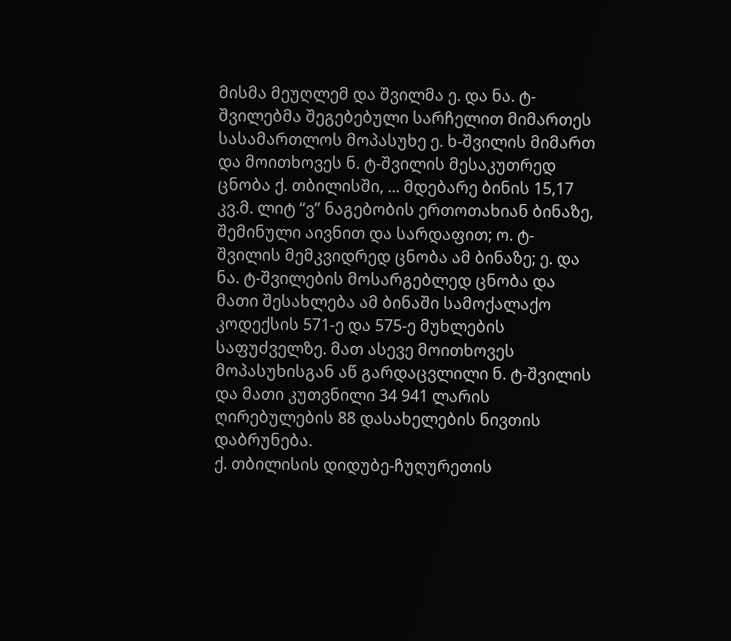მისმა მეუღლემ და შვილმა ე. და ნა. ტ-შვილებმა შეგებებული სარჩელით მიმართეს სასამართლოს მოპასუხე ე. ხ-შვილის მიმართ და მოითხოვეს ნ. ტ-შვილის მესაკუთრედ ცნობა ქ. თბილისში, ... მდებარე ბინის 15,17 კვ.მ. ლიტ “ვ” ნაგებობის ერთოთახიან ბინაზე, შემინული აივნით და სარდაფით; ო. ტ-შვილის მემკვიდრედ ცნობა ამ ბინაზე; ე. და ნა. ტ-შვილების მოსარგებლედ ცნობა და მათი შესახლება ამ ბინაში სამოქალაქო კოდექსის 571-ე და 575-ე მუხლების საფუძველზე. მათ ასევე მოითხოვეს მოპასუხისგან აწ გარდაცვლილი ნ. ტ-შვილის და მათი კუთვნილი 34 941 ლარის ღირებულების 88 დასახელების ნივთის დაბრუნება.
ქ. თბილისის დიდუბე-ჩუღურეთის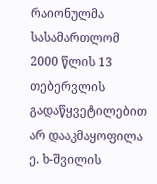რაიონულმა სასამართლომ 2000 წლის 13 თებერვლის გადაწყვეტილებით არ დააკმაყოფილა ე. ხ-შვილის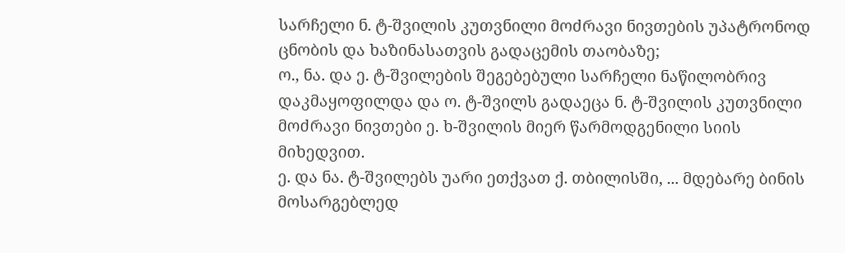სარჩელი ნ. ტ-შვილის კუთვნილი მოძრავი ნივთების უპატრონოდ ცნობის და ხაზინასათვის გადაცემის თაობაზე;
ო., ნა. და ე. ტ-შვილების შეგებებული სარჩელი ნაწილობრივ დაკმაყოფილდა და ო. ტ-შვილს გადაეცა ნ. ტ-შვილის კუთვნილი მოძრავი ნივთები ე. ხ-შვილის მიერ წარმოდგენილი სიის მიხედვით.
ე. და ნა. ტ-შვილებს უარი ეთქვათ ქ. თბილისში, ... მდებარე ბინის მოსარგებლედ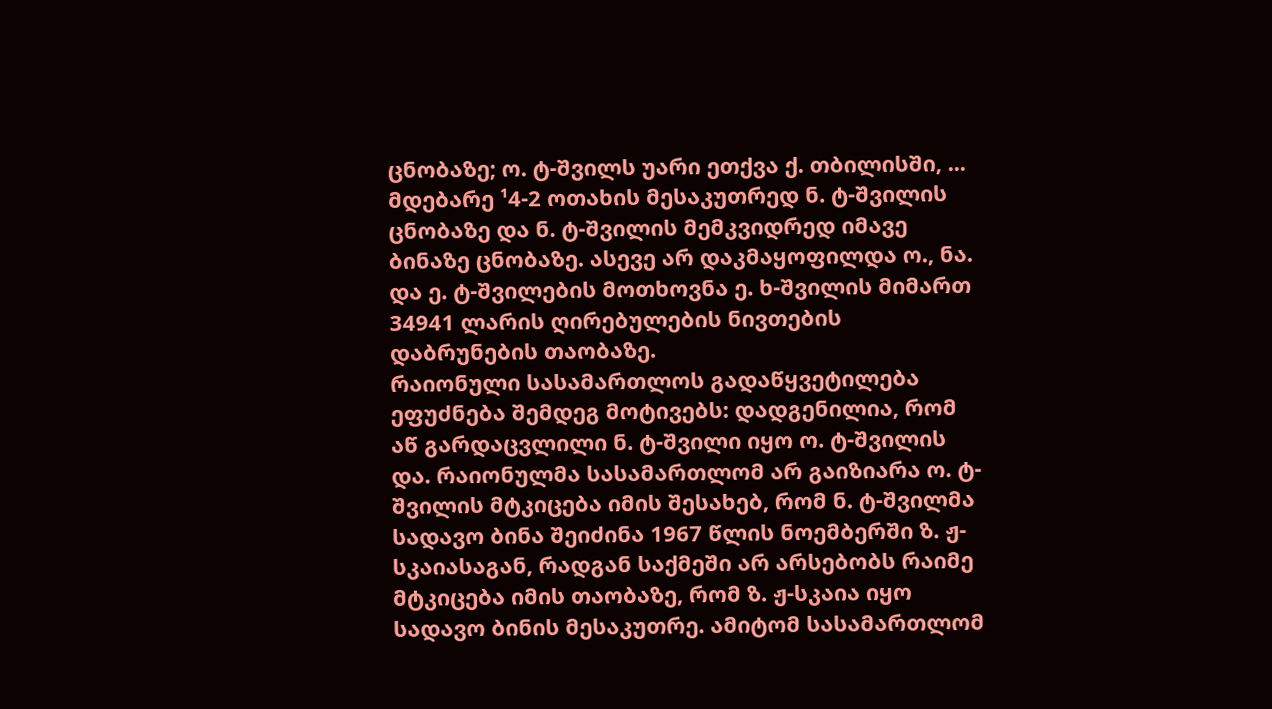ცნობაზე; ო. ტ-შვილს უარი ეთქვა ქ. თბილისში, ... მდებარე ¹4-2 ოთახის მესაკუთრედ ნ. ტ-შვილის ცნობაზე და ნ. ტ-შვილის მემკვიდრედ იმავე ბინაზე ცნობაზე. ასევე არ დაკმაყოფილდა ო., ნა. და ე. ტ-შვილების მოთხოვნა ე. ხ-შვილის მიმართ 34941 ლარის ღირებულების ნივთების დაბრუნების თაობაზე.
რაიონული სასამართლოს გადაწყვეტილება ეფუძნება შემდეგ მოტივებს: დადგენილია, რომ აწ გარდაცვლილი ნ. ტ-შვილი იყო ო. ტ-შვილის და. რაიონულმა სასამართლომ არ გაიზიარა ო. ტ-შვილის მტკიცება იმის შესახებ, რომ ნ. ტ-შვილმა სადავო ბინა შეიძინა 1967 წლის ნოემბერში ზ. ჟ-სკაიასაგან, რადგან საქმეში არ არსებობს რაიმე მტკიცება იმის თაობაზე, რომ ზ. ჟ-სკაია იყო სადავო ბინის მესაკუთრე. ამიტომ სასამართლომ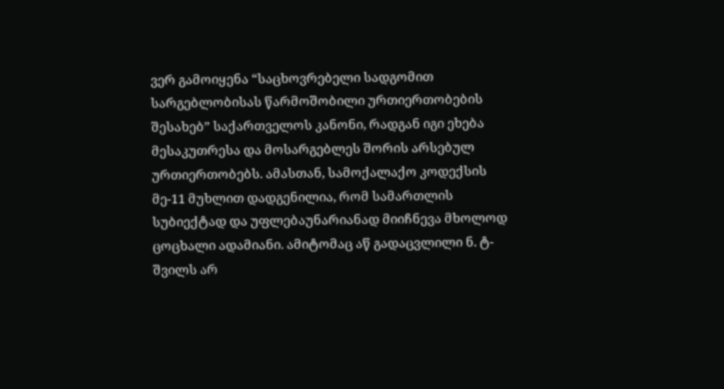ვერ გამოიყენა “საცხოვრებელი სადგომით სარგებლობისას წარმოშობილი ურთიერთობების შესახებ” საქართველოს კანონი, რადგან იგი ეხება მესაკუთრესა და მოსარგებლეს შორის არსებულ ურთიერთობებს. ამასთან, სამოქალაქო კოდექსის მე-11 მუხლით დადგენილია, რომ სამართლის სუბიექტად და უფლებაუნარიანად მიიჩნევა მხოლოდ ცოცხალი ადამიანი. ამიტომაც აწ გადაცვლილი ნ. ტ-შვილს არ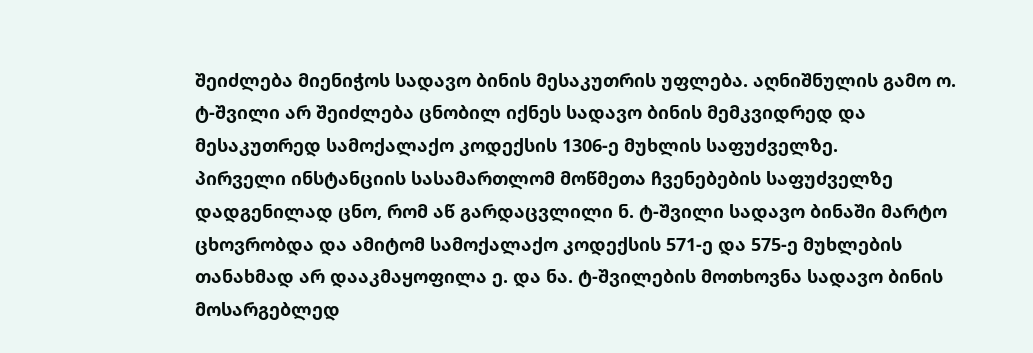შეიძლება მიენიჭოს სადავო ბინის მესაკუთრის უფლება. აღნიშნულის გამო ო. ტ-შვილი არ შეიძლება ცნობილ იქნეს სადავო ბინის მემკვიდრედ და მესაკუთრედ სამოქალაქო კოდექსის 1306-ე მუხლის საფუძველზე.
პირველი ინსტანციის სასამართლომ მოწმეთა ჩვენებების საფუძველზე დადგენილად ცნო, რომ აწ გარდაცვლილი ნ. ტ-შვილი სადავო ბინაში მარტო ცხოვრობდა და ამიტომ სამოქალაქო კოდექსის 571-ე და 575-ე მუხლების თანახმად არ დააკმაყოფილა ე. და ნა. ტ-შვილების მოთხოვნა სადავო ბინის მოსარგებლედ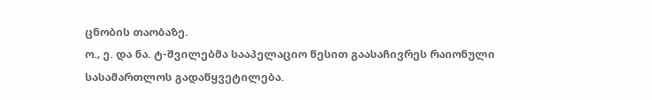ცნობის თაობაზე.
ო., ე. და ნა. ტ-შვილებმა სააპელაციო წესით გაასაჩივრეს რაიონული სასამართლოს გადაწყვეტილება.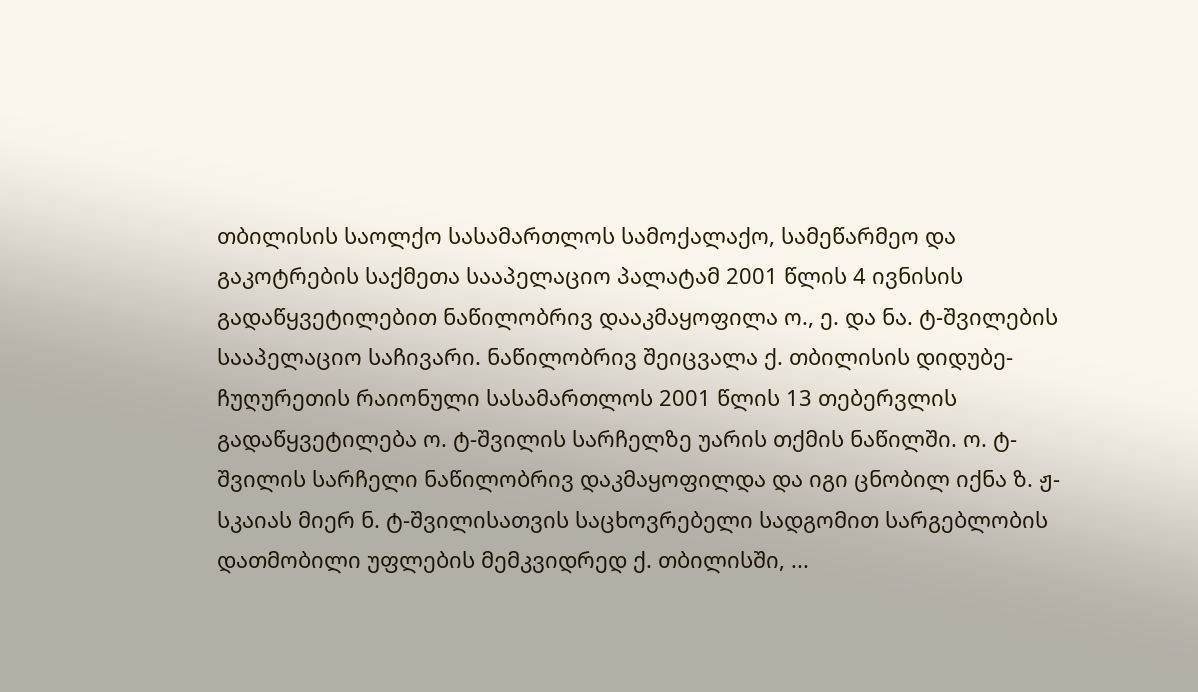თბილისის საოლქო სასამართლოს სამოქალაქო, სამეწარმეო და გაკოტრების საქმეთა სააპელაციო პალატამ 2001 წლის 4 ივნისის გადაწყვეტილებით ნაწილობრივ დააკმაყოფილა ო., ე. და ნა. ტ-შვილების სააპელაციო საჩივარი. ნაწილობრივ შეიცვალა ქ. თბილისის დიდუბე-ჩუღურეთის რაიონული სასამართლოს 2001 წლის 13 თებერვლის გადაწყვეტილება ო. ტ-შვილის სარჩელზე უარის თქმის ნაწილში. ო. ტ-შვილის სარჩელი ნაწილობრივ დაკმაყოფილდა და იგი ცნობილ იქნა ზ. ჟ-სკაიას მიერ ნ. ტ-შვილისათვის საცხოვრებელი სადგომით სარგებლობის დათმობილი უფლების მემკვიდრედ ქ. თბილისში, ...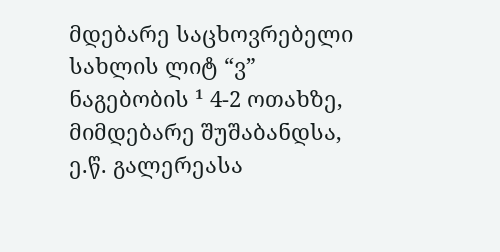მდებარე საცხოვრებელი სახლის ლიტ “ვ” ნაგებობის ¹ 4-2 ოთახზე, მიმდებარე შუშაბანდსა, ე.წ. გალერეასა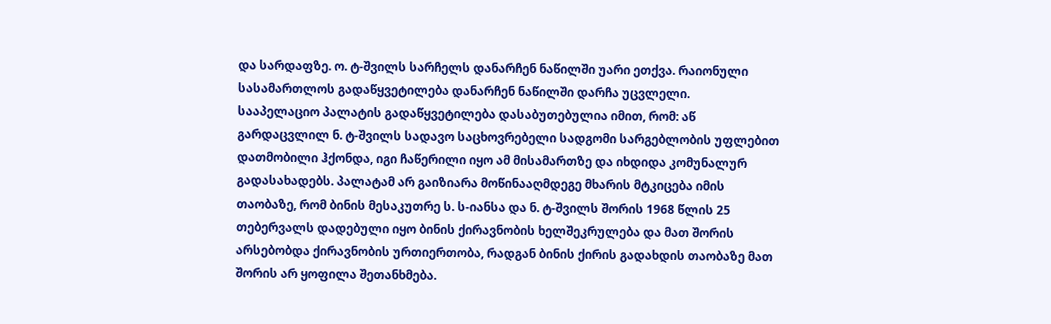და სარდაფზე. ო. ტ-შვილს სარჩელს დანარჩენ ნაწილში უარი ეთქვა. რაიონული სასამართლოს გადაწყვეტილება დანარჩენ ნაწილში დარჩა უცვლელი.
სააპელაციო პალატის გადაწყვეტილება დასაბუთებულია იმით, რომ: აწ გარდაცვლილ ნ. ტ-შვილს სადავო საცხოვრებელი სადგომი სარგებლობის უფლებით დათმობილი ჰქონდა, იგი ჩაწერილი იყო ამ მისამართზე და იხდიდა კომუნალურ გადასახადებს. პალატამ არ გაიზიარა მოწინააღმდეგე მხარის მტკიცება იმის თაობაზე, რომ ბინის მესაკუთრე ს. ს-იანსა და ნ. ტ-შვილს შორის 1968 წლის 25 თებერვალს დადებული იყო ბინის ქირავნობის ხელშეკრულება და მათ შორის არსებობდა ქირავნობის ურთიერთობა, რადგან ბინის ქირის გადახდის თაობაზე მათ შორის არ ყოფილა შეთანხმება.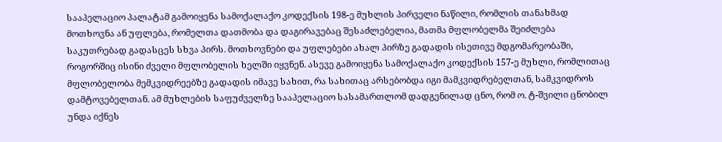სააპელაციო პალატამ გამოიყენა სამოქალაქო კოდექსის 198-ე მუხლის პირველი ნაწილი, რომლის თანახმად მოთხოვნა ან უფლება, რომელთა დათმობა და დაგირავებაც შესაძლებელია, მათმა მფლობელმა შეიძლება საკუთრებად გადასცეს სხვა პირს. მოთხოვნები და უფლებები ახალ პირზე გადადის ისეთივე მდგომარეობაში, როგორშიც ისინი ძველი მფლობელის ხელში იყვნენ. ასევე გამოიყენა სამოქალაქო კოდექსის 157-ე მუხლი, რომლითაც მფლობელობა მემკვიდრეებზე გადადის იმავე სახით, რა სახითაც არსებობდა იგი მამკვიდრებელთან, სამკვიდროს დამტოვებელთან. ამ მუხლების საფუძველზე სააპელაციო სასამართლომ დადგენილად ცნო, რომ ო. ტ-შვილი ცნობილ უნდა იქნეს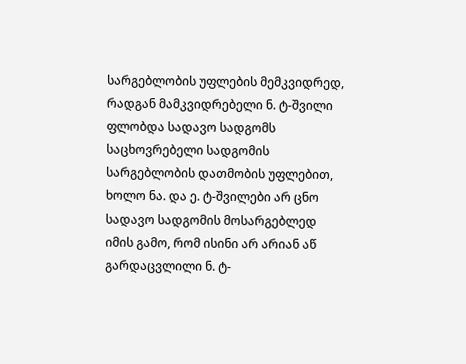სარგებლობის უფლების მემკვიდრედ, რადგან მამკვიდრებელი ნ. ტ-შვილი ფლობდა სადავო სადგომს საცხოვრებელი სადგომის სარგებლობის დათმობის უფლებით, ხოლო ნა. და ე. ტ-შვილები არ ცნო სადავო სადგომის მოსარგებლედ იმის გამო, რომ ისინი არ არიან აწ გარდაცვლილი ნ. ტ-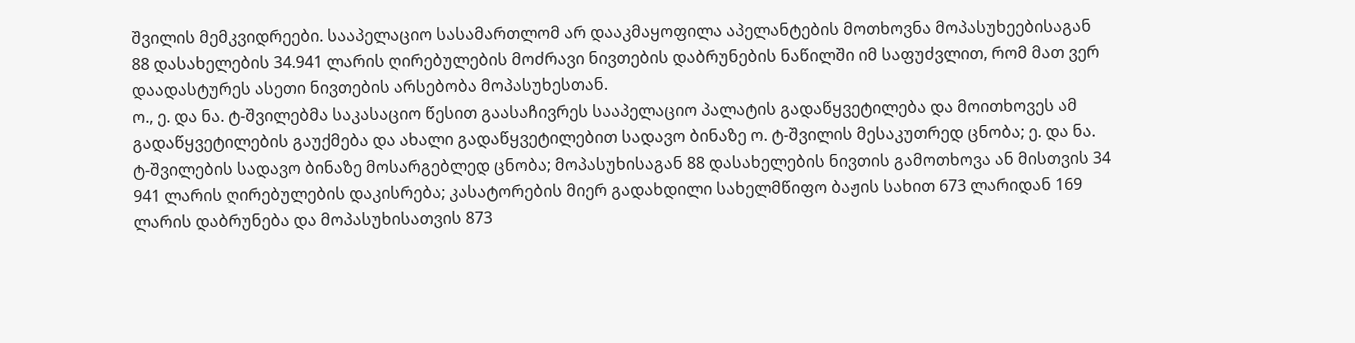შვილის მემკვიდრეები. სააპელაციო სასამართლომ არ დააკმაყოფილა აპელანტების მოთხოვნა მოპასუხეებისაგან 88 დასახელების 34.941 ლარის ღირებულების მოძრავი ნივთების დაბრუნების ნაწილში იმ საფუძვლით, რომ მათ ვერ დაადასტურეს ასეთი ნივთების არსებობა მოპასუხესთან.
ო., ე. და ნა. ტ-შვილებმა საკასაციო წესით გაასაჩივრეს სააპელაციო პალატის გადაწყვეტილება და მოითხოვეს ამ გადაწყვეტილების გაუქმება და ახალი გადაწყვეტილებით სადავო ბინაზე ო. ტ-შვილის მესაკუთრედ ცნობა; ე. და ნა. ტ-შვილების სადავო ბინაზე მოსარგებლედ ცნობა; მოპასუხისაგან 88 დასახელების ნივთის გამოთხოვა ან მისთვის 34 941 ლარის ღირებულების დაკისრება; კასატორების მიერ გადახდილი სახელმწიფო ბაჟის სახით 673 ლარიდან 169 ლარის დაბრუნება და მოპასუხისათვის 873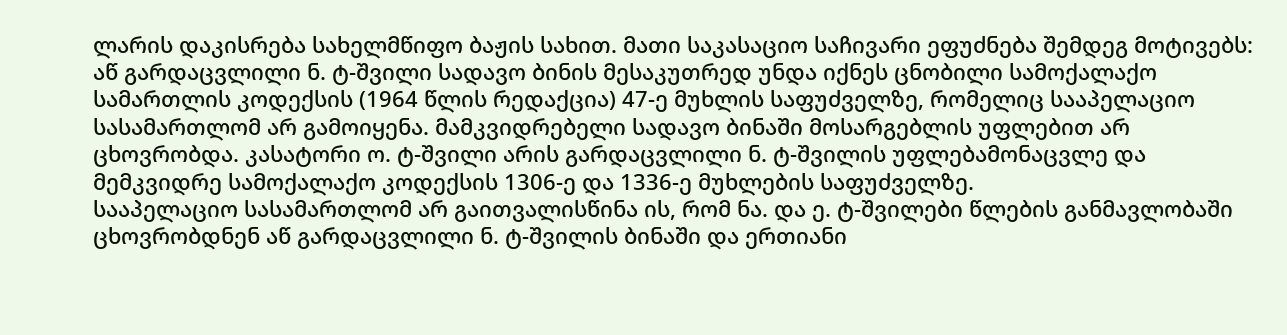ლარის დაკისრება სახელმწიფო ბაჟის სახით. მათი საკასაციო საჩივარი ეფუძნება შემდეგ მოტივებს:
აწ გარდაცვლილი ნ. ტ-შვილი სადავო ბინის მესაკუთრედ უნდა იქნეს ცნობილი სამოქალაქო სამართლის კოდექსის (1964 წლის რედაქცია) 47-ე მუხლის საფუძველზე, რომელიც სააპელაციო სასამართლომ არ გამოიყენა. მამკვიდრებელი სადავო ბინაში მოსარგებლის უფლებით არ ცხოვრობდა. კასატორი ო. ტ-შვილი არის გარდაცვლილი ნ. ტ-შვილის უფლებამონაცვლე და მემკვიდრე სამოქალაქო კოდექსის 1306-ე და 1336-ე მუხლების საფუძველზე.
სააპელაციო სასამართლომ არ გაითვალისწინა ის, რომ ნა. და ე. ტ-შვილები წლების განმავლობაში ცხოვრობდნენ აწ გარდაცვლილი ნ. ტ-შვილის ბინაში და ერთიანი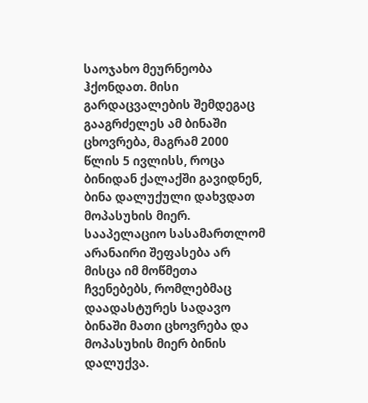საოჯახო მეურნეობა ჰქონდათ. მისი გარდაცვალების შემდეგაც გააგრძელეს ამ ბინაში ცხოვრება, მაგრამ 2000 წლის 5 ივლისს, როცა ბინიდან ქალაქში გავიდნენ, ბინა დალუქული დახვდათ მოპასუხის მიერ. სააპელაციო სასამართლომ არანაირი შეფასება არ მისცა იმ მოწმეთა ჩვენებებს, რომლებმაც დაადასტურეს სადავო ბინაში მათი ცხოვრება და მოპასუხის მიერ ბინის დალუქვა.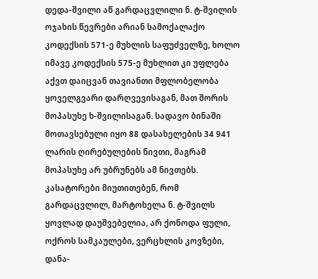დედა-შვილი აწ გარდაცვლილი ნ. ტ-შვილის ოჯახის წევრები არიან სამოქალაქო კოდექსის 571-ე მუხლის საფუძველზე, ხოლო იმავე კოდექსის 575-ე მუხლით კი უფლება აქვთ დაიცვან თავიანთი მფლობელობა ყოველგვარი დარღვევისაგან, მათ შორის მოპასუხე ხ-შვილისაგან. სადავო ბინაში მოთავსებული იყო 88 დასახელების 34 941 ლარის ღირებულების ნივთი, მაგრამ მოპასუხე არ უბრუნებს ამ ნივთებს. კასატორები მიუთითებენ, რომ გარდაცვლილ, მარტოხელა ნ. ტ-შვილს ყოვლად დაუშვებელია, არ ქონოდა ფული, ოქროს სამკაულები, ვერცხლის კოვზები, დანა-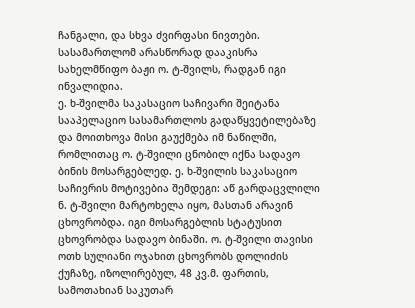ჩანგალი, და სხვა ძვირფასი ნივთები. სასამართლომ არასწორად დააკისრა სახელმწიფო ბაჟი ო. ტ-შვილს, რადგან იგი ინვალიდია.
ე. ხ-შვილმა საკასაციო საჩივარი შეიტანა სააპელაციო სასამართლოს გადაწყვეტილებაზე და მოითხოვა მისი გაუქმება იმ ნაწილში, რომლითაც ო. ტ-შვილი ცნობილ იქნა სადავო ბინის მოსარგებლედ. ე. ხ-შვილის საკასაციო საჩივრის მოტივებია შემდეგი: აწ გარდაცვლილი ნ. ტ-შვილი მარტოხელა იყო, მასთან არავინ ცხოვრობდა. იგი მოსარგებლის სტატუსით ცხოვრობდა სადავო ბინაში. ო. ტ-შვილი თავისი ოთხ სულიანი ოჯახით ცხოვრობს დოლიძის ქუჩაზე, იზოლირებულ, 48 კვ.მ. ფართის, სამოთახიან საკუთარ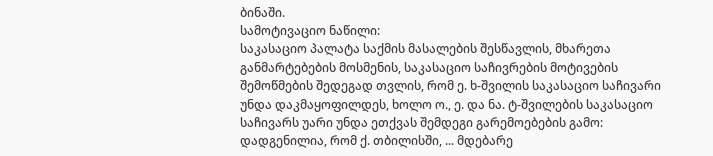ბინაში.
სამოტივაციო ნაწილი:
საკასაციო პალატა საქმის მასალების შესწავლის, მხარეთა განმარტებების მოსმენის, საკასაციო საჩივრების მოტივების შემოწმების შედეგად თვლის, რომ ე. ხ-შვილის საკასაციო საჩივარი უნდა დაკმაყოფილდეს, ხოლო ო., ე. და ნა. ტ-შვილების საკასაციო საჩივარს უარი უნდა ეთქვას შემდეგი გარემოებების გამო:
დადგენილია, რომ ქ. თბილისში, ... მდებარე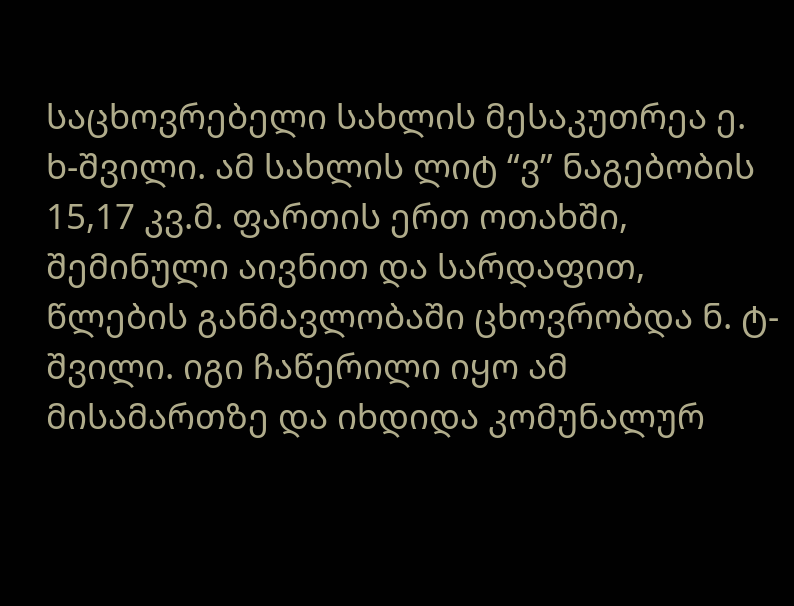საცხოვრებელი სახლის მესაკუთრეა ე. ხ-შვილი. ამ სახლის ლიტ “ვ” ნაგებობის 15,17 კვ.მ. ფართის ერთ ოთახში, შემინული აივნით და სარდაფით, წლების განმავლობაში ცხოვრობდა ნ. ტ-შვილი. იგი ჩაწერილი იყო ამ მისამართზე და იხდიდა კომუნალურ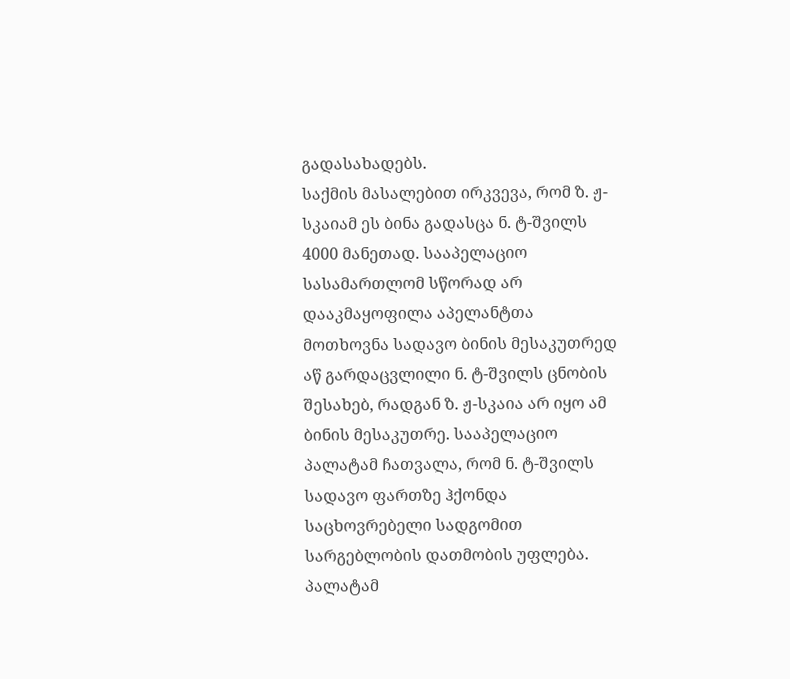გადასახადებს.
საქმის მასალებით ირკვევა, რომ ზ. ჟ-სკაიამ ეს ბინა გადასცა ნ. ტ-შვილს 4000 მანეთად. სააპელაციო სასამართლომ სწორად არ დააკმაყოფილა აპელანტთა მოთხოვნა სადავო ბინის მესაკუთრედ აწ გარდაცვლილი ნ. ტ-შვილს ცნობის შესახებ, რადგან ზ. ჟ-სკაია არ იყო ამ ბინის მესაკუთრე. სააპელაციო პალატამ ჩათვალა, რომ ნ. ტ-შვილს სადავო ფართზე ჰქონდა საცხოვრებელი სადგომით სარგებლობის დათმობის უფლება. პალატამ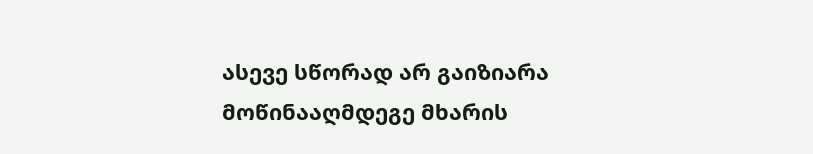ასევე სწორად არ გაიზიარა მოწინააღმდეგე მხარის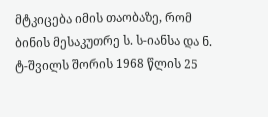მტკიცება იმის თაობაზე, რომ ბინის მესაკუთრე ს. ს-იანსა და ნ. ტ-შვილს შორის 1968 წლის 25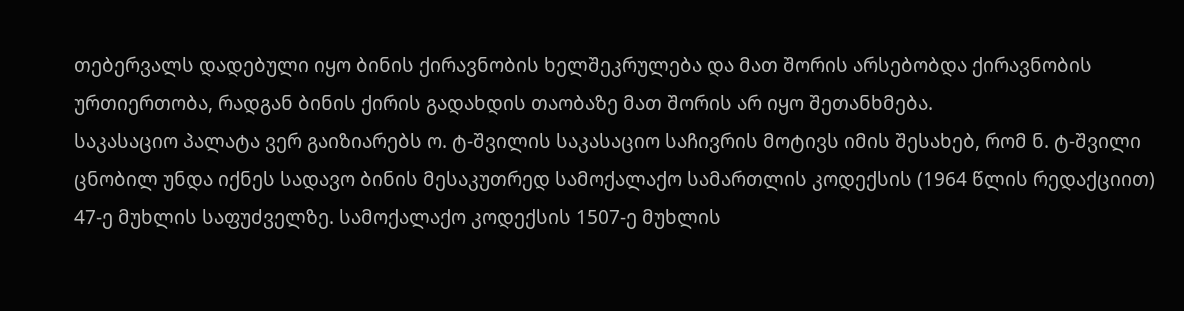თებერვალს დადებული იყო ბინის ქირავნობის ხელშეკრულება და მათ შორის არსებობდა ქირავნობის ურთიერთობა, რადგან ბინის ქირის გადახდის თაობაზე მათ შორის არ იყო შეთანხმება.
საკასაციო პალატა ვერ გაიზიარებს ო. ტ-შვილის საკასაციო საჩივრის მოტივს იმის შესახებ, რომ ნ. ტ-შვილი ცნობილ უნდა იქნეს სადავო ბინის მესაკუთრედ სამოქალაქო სამართლის კოდექსის (1964 წლის რედაქციით) 47-ე მუხლის საფუძველზე. სამოქალაქო კოდექსის 1507-ე მუხლის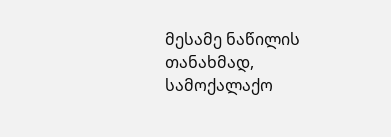მესამე ნაწილის თანახმად, სამოქალაქო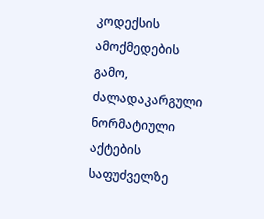კოდექსის ამოქმედების გამო, ძალადაკარგული ნორმატიული აქტების საფუძველზე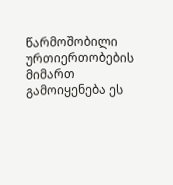წარმოშობილი ურთიერთობების მიმართ გამოიყენება ეს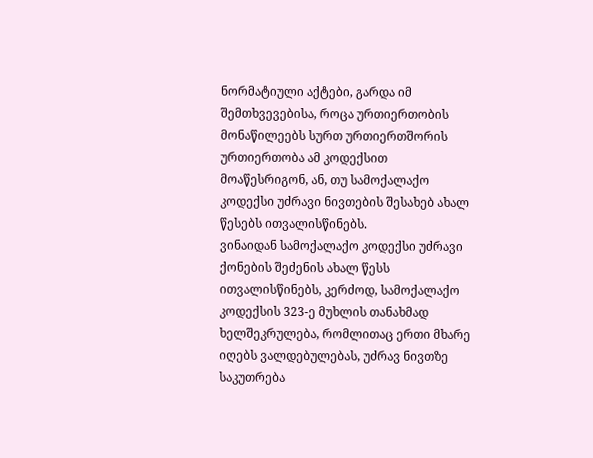ნორმატიული აქტები, გარდა იმ შემთხვევებისა, როცა ურთიერთობის მონაწილეებს სურთ ურთიერთშორის ურთიერთობა ამ კოდექსით მოაწესრიგონ, ან, თუ სამოქალაქო კოდექსი უძრავი ნივთების შესახებ ახალ წესებს ითვალისწინებს.
ვინაიდან სამოქალაქო კოდექსი უძრავი ქონების შეძენის ახალ წესს ითვალისწინებს, კერძოდ, სამოქალაქო კოდექსის 323-ე მუხლის თანახმად ხელშეკრულება, რომლითაც ერთი მხარე იღებს ვალდებულებას, უძრავ ნივთზე საკუთრება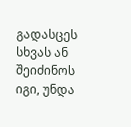გადასცეს სხვას ან შეიძინოს იგი, უნდა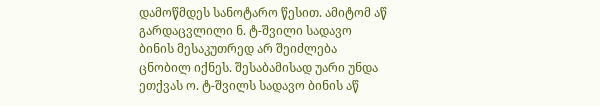დამოწმდეს სანოტარო წესით. ამიტომ აწ გარდაცვლილი ნ. ტ-შვილი სადავო ბინის მესაკუთრედ არ შეიძლება ცნობილ იქნეს. შესაბამისად უარი უნდა ეთქვას ო. ტ-შვილს სადავო ბინის აწ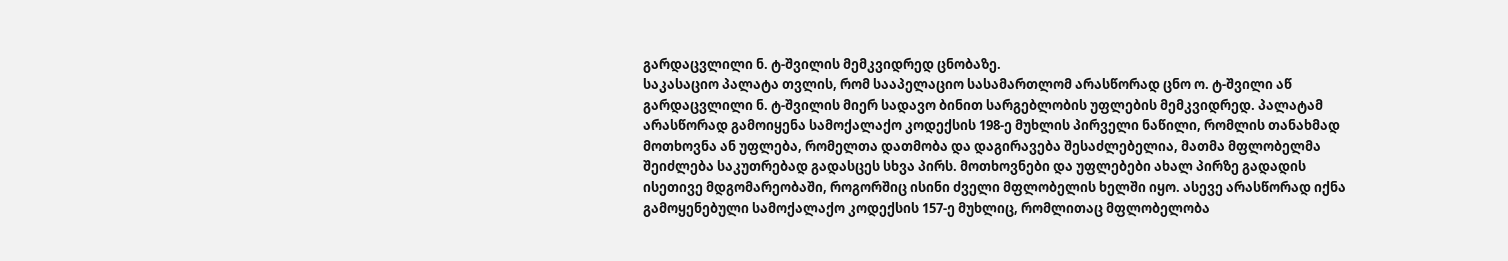გარდაცვლილი ნ. ტ-შვილის მემკვიდრედ ცნობაზე.
საკასაციო პალატა თვლის, რომ სააპელაციო სასამართლომ არასწორად ცნო ო. ტ-შვილი აწ გარდაცვლილი ნ. ტ-შვილის მიერ სადავო ბინით სარგებლობის უფლების მემკვიდრედ. პალატამ არასწორად გამოიყენა სამოქალაქო კოდექსის 198-ე მუხლის პირველი ნაწილი, რომლის თანახმად მოთხოვნა ან უფლება, რომელთა დათმობა და დაგირავება შესაძლებელია, მათმა მფლობელმა შეიძლება საკუთრებად გადასცეს სხვა პირს. მოთხოვნები და უფლებები ახალ პირზე გადადის ისეთივე მდგომარეობაში, როგორშიც ისინი ძველი მფლობელის ხელში იყო. ასევე არასწორად იქნა გამოყენებული სამოქალაქო კოდექსის 157-ე მუხლიც, რომლითაც მფლობელობა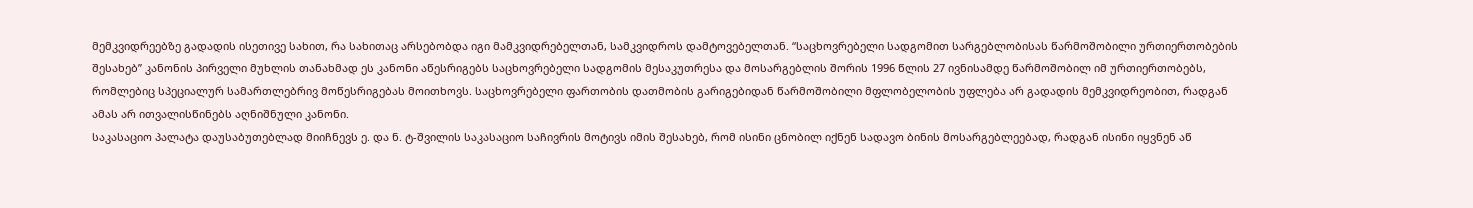მემკვიდრეებზე გადადის ისეთივე სახით, რა სახითაც არსებობდა იგი მამკვიდრებელთან, სამკვიდროს დამტოვებელთან. “საცხოვრებელი სადგომით სარგებლობისას წარმოშობილი ურთიერთობების შესახებ” კანონის პირველი მუხლის თანახმად ეს კანონი აწესრიგებს საცხოვრებელი სადგომის მესაკუთრესა და მოსარგებლის შორის 1996 წლის 27 ივნისამდე წარმოშობილ იმ ურთიერთობებს, რომლებიც სპეციალურ სამართლებრივ მოწესრიგებას მოითხოვს. საცხოვრებელი ფართობის დათმობის გარიგებიდან წარმოშობილი მფლობელობის უფლება არ გადადის მემკვიდრეობით, რადგან ამას არ ითვალისწინებს აღნიშნული კანონი.
საკასაციო პალატა დაუსაბუთებლად მიიჩნევს ე. და ნ. ტ-შვილის საკასაციო საჩივრის მოტივს იმის შესახებ, რომ ისინი ცნობილ იქნენ სადავო ბინის მოსარგებლეებად, რადგან ისინი იყვნენ აწ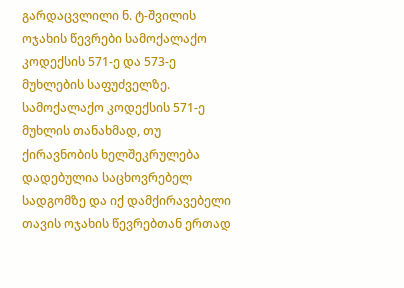გარდაცვლილი ნ. ტ-შვილის ოჯახის წევრები სამოქალაქო კოდექსის 571-ე და 573-ე მუხლების საფუძველზე. სამოქალაქო კოდექსის 571-ე მუხლის თანახმად, თუ ქირავნობის ხელშეკრულება დადებულია საცხოვრებელ სადგომზე და იქ დამქირავებელი თავის ოჯახის წევრებთან ერთად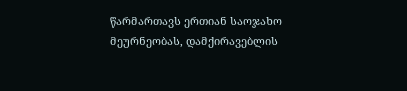წარმართავს ერთიან საოჯახო მეურნეობას, დამქირავებლის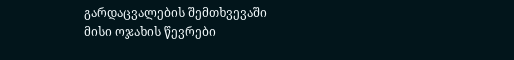გარდაცვალების შემთხვევაში მისი ოჯახის წევრები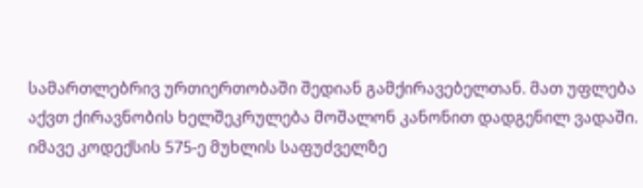სამართლებრივ ურთიერთობაში შედიან გამქირავებელთან. მათ უფლება აქვთ ქირავნობის ხელშეკრულება მოშალონ კანონით დადგენილ ვადაში. იმავე კოდექსის 575-ე მუხლის საფუძველზე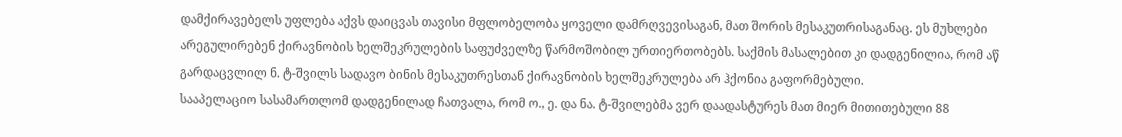დამქირავებელს უფლება აქვს დაიცვას თავისი მფლობელობა ყოველი დამრღვევისაგან, მათ შორის მესაკუთრისაგანაც. ეს მუხლები არეგულირებენ ქირავნობის ხელშეკრულების საფუძველზე წარმოშობილ ურთიერთობებს. საქმის მასალებით კი დადგენილია, რომ აწ გარდაცვლილ ნ. ტ-შვილს სადავო ბინის მესაკუთრესთან ქირავნობის ხელშეკრულება არ ჰქონია გაფორმებული.
სააპელაციო სასამართლომ დადგენილად ჩათვალა, რომ ო., ე. და ნა. ტ-შვილებმა ვერ დაადასტურეს მათ მიერ მითითებული 88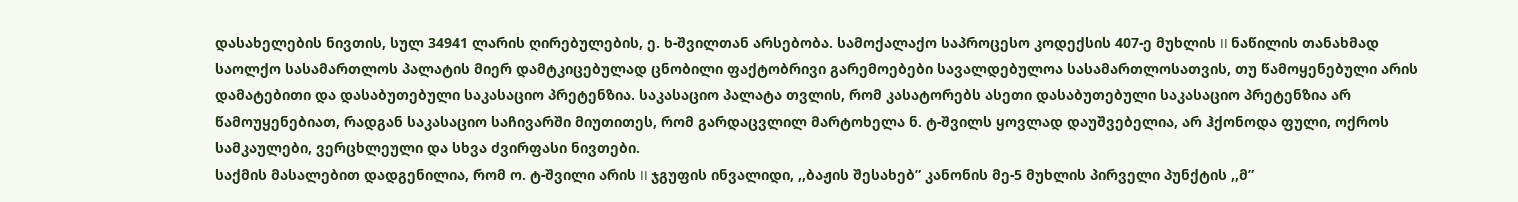დასახელების ნივთის, სულ 34941 ლარის ღირებულების, ე. ხ-შვილთან არსებობა. სამოქალაქო საპროცესო კოდექსის 407-ე მუხლის II ნაწილის თანახმად საოლქო სასამართლოს პალატის მიერ დამტკიცებულად ცნობილი ფაქტობრივი გარემოებები სავალდებულოა სასამართლოსათვის, თუ წამოყენებული არის დამატებითი და დასაბუთებული საკასაციო პრეტენზია. საკასაციო პალატა თვლის, რომ კასატორებს ასეთი დასაბუთებული საკასაციო პრეტენზია არ წამოუყენებიათ, რადგან საკასაციო საჩივარში მიუთითეს, რომ გარდაცვლილ მარტოხელა ნ. ტ-შვილს ყოვლად დაუშვებელია, არ ჰქონოდა ფული, ოქროს სამკაულები, ვერცხლეული და სხვა ძვირფასი ნივთები.
საქმის მასალებით დადგენილია, რომ ო. ტ-შვილი არის II ჯგუფის ინვალიდი, ,,ბაჟის შესახებ” კანონის მე-5 მუხლის პირველი პუნქტის ,,მ”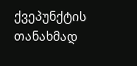ქვეპუნქტის თანახმად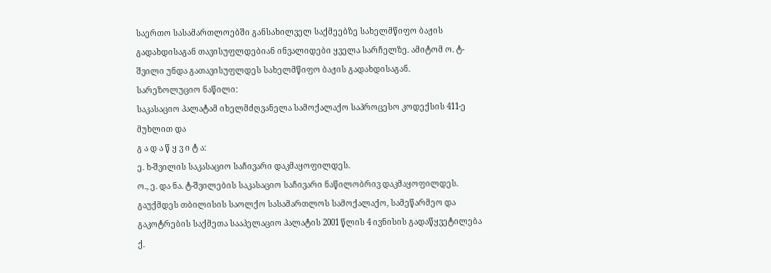საერთო სასამართლოებში განსახილველ საქმეებზე სახელმწიფო ბაჟის გადახდისაგან თავისუფლდებიან ინვალიდები ყველა სარჩელზე. ამიტომ ო. ტ-შვილი უნდა გათავისუფლდეს სახელმწიფო ბაჟის გადახდისაგან.
სარეზოლუციო ნაწილი:
საკასაციო პალატამ იხელმძღვანელა სამოქალაქო საპროცესო კოდექსის 411-ე მუხლით და
გ ა დ ა წ ყ ვ ი ტ ა:
ე. ხ-შვილის საკასაციო საჩივარი დაკმაყოფილდეს.
ო., ე. და ნა. ტ-შვილების საკასაციო საჩივარი ნაწილობრივ დაკმაყოფილდეს.
გაუქმდეს თბილისის საოლქო სასამართლოს სამოქალაქო, სამეწარმეო და გაკოტრების საქმეთა სააპელაციო პალატის 2001 წლის 4 ივნისის გადაწყვეტილება ქ.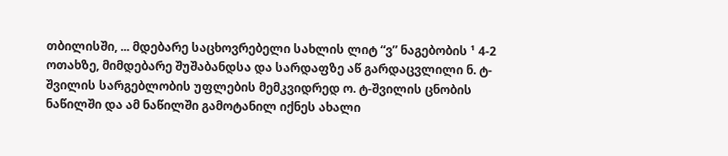თბილისში, ... მდებარე საცხოვრებელი სახლის ლიტ “ვ” ნაგებობის ¹ 4-2 ოთახზე, მიმდებარე შუშაბანდსა და სარდაფზე აწ გარდაცვლილი ნ. ტ-შვილის სარგებლობის უფლების მემკვიდრედ ო. ტ-შვილის ცნობის ნაწილში და ამ ნაწილში გამოტანილ იქნეს ახალი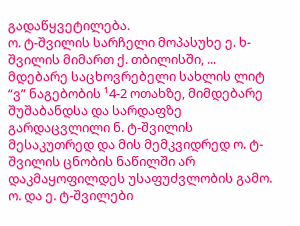გადაწყვეტილება.
ო. ტ-შვილის სარჩელი მოპასუხე ე. ხ-შვილის მიმართ ქ. თბილისში, ... მდებარე საცხოვრებელი სახლის ლიტ “ვ” ნაგებობის ¹4-2 ოთახზე, მიმდებარე შუშაბანდსა და სარდაფზე გარდაცვლილი ნ. ტ-შვილის მესაკუთრედ და მის მემკვიდრედ ო. ტ-შვილის ცნობის ნაწილში არ დაკმაყოფილდეს უსაფუძვლობის გამო.
ო. და ე. ტ-შვილები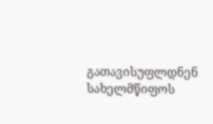გათავისუფლდნენ სახელმწიფოს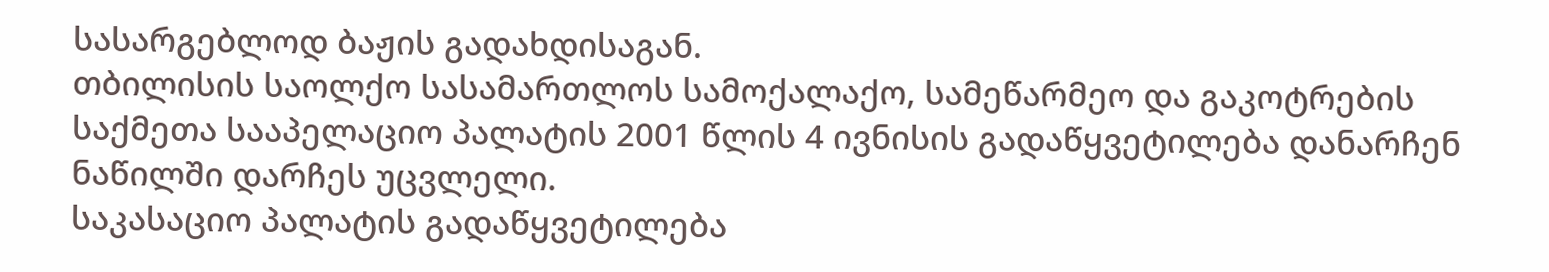სასარგებლოდ ბაჟის გადახდისაგან.
თბილისის საოლქო სასამართლოს სამოქალაქო, სამეწარმეო და გაკოტრების საქმეთა სააპელაციო პალატის 2001 წლის 4 ივნისის გადაწყვეტილება დანარჩენ ნაწილში დარჩეს უცვლელი.
საკასაციო პალატის გადაწყვეტილება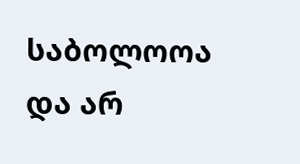საბოლოოა და არ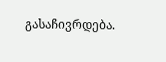გასაჩივრდება.